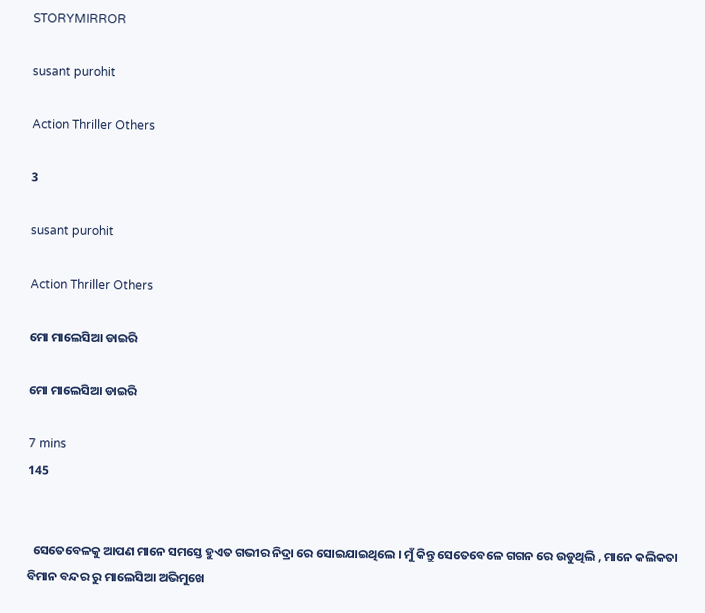STORYMIRROR

susant purohit

Action Thriller Others

3

susant purohit

Action Thriller Others

ମୋ ମାଲେସିଆ ଡାଇରି

ମୋ ମାଲେସିଆ ଡାଇରି

7 mins
145


  ସେତେବେଳକୁ ଆପଣ ମାନେ ସମସ୍ତେ ହୁଏତ ଗଭୀର ନିଦ୍ରା ରେ ସୋଇଯାଇଥିଲେ । ମୁଁ କିନ୍ତୁ ସେତେବେଳେ ଗଗନ ରେ ଉଡୁଥିଲି , ମାନେ କଲିକତା ବିମାନ ବନ୍ଦର ରୁ ମାଲେସିଆ ଅଭିମୁଖେ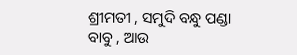ଶ୍ରୀମତୀ , ସମୁଦି ବନ୍ଧୁ ପଣ୍ଡା ବାବୁ , ଆଉ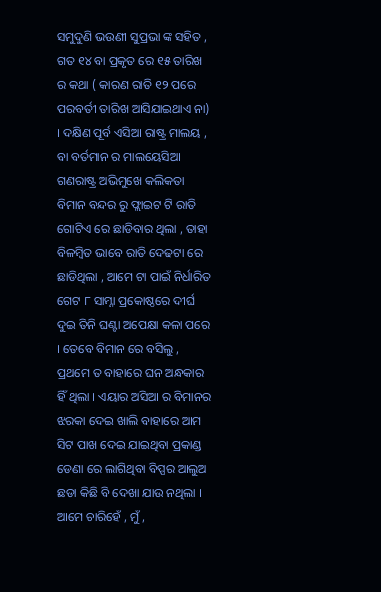ସମୁଦୁଣି ଭଉଣୀ ସୁପ୍ରଭା ଙ୍କ ସହିତ , ଗତ ୧୪ ବା ପ୍ରକୃତ ରେ ୧୫ ତାରିଖ ର କଥା ( କାରଣ ରାତି ୧୨ ପରେ ପରବର୍ତୀ ତାରିଖ ଆସିଯାଇଥାଏ ନା) । ଦକ୍ଷିଣ ପୂର୍ବ ଏସିଆ ରାଷ୍ଟ୍ର ମାଲୟ , ବା ବର୍ତମାନ ର ମାଲୟେସିଆ ଗଣରାଷ୍ଟ୍ର ଅଭିମୁଖେ କଲିକତା ବିମାନ ବନ୍ଦର ରୁ ଫ୍ଲାଇଟ ଟି ରାତି ଗୋଟିଏ ରେ ଛାଡିବାର ଥିଲା , ତାହା ବିଳମ୍ବିତ ଭାବେ ରାତି ଦେଢଟା ରେ ଛାଡିଥିଲା , ଆମେ ଟା ପାଇଁ ନିର୍ଧାରିତ ଗେଟ ୮ ସାମ୍ନା ପ୍ରକୋଷ୍ଠରେ ଦୀର୍ଘ ଦୁଇ ତିନି ଘଣ୍ଟା ଅପେକ୍ଷା କଳା ପରେ । ତେବେ ବିମାନ ରେ ବସିଲୁ , ପ୍ରଥମେ ତ ବାହାରେ ଘନ ଅନ୍ଧକାର ହିଁ ଥିଲା । ଏୟାର ଅସିଆ ର ବିମାନର ଝରକା ଦେଇ ଖାଲି ବାହାରେ ଆମ ସିଟ ପାଖ ଦେଇ ଯାଇଥିବା ପ୍ରକାଣ୍ଡ ଡେଣା ରେ ଲାଗିଥିବା ବିପ୍ପର ଆଲୁଅ ଛଡା କିଛି ବି ଦେଖା ଯାଉ ନଥିଲା । ଆମେ ଚାରିହେଁ , ମୁଁ ,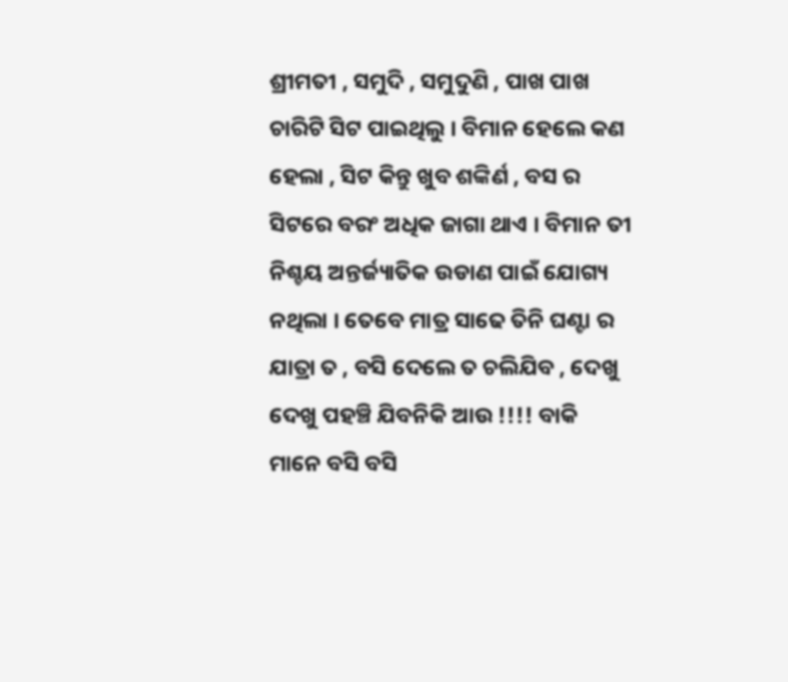ଶ୍ରୀମତୀ , ସମୁଦି , ସମୁଦୁଣି , ପାଖ ପାଖ ଚାରିଟି ସିଟ ପାଇଥିଲୁ । ବିମାନ ହେଲେ କଣ ହେଲା , ସିଟ କିନ୍ତୁ ଖୁବ ଶଙ୍କିର୍ଣ , ବସ ର ସିଟରେ ବରଂ ଅଧିକ ଜାଗା ଥାଏ । ବିମାନ ତୀ ନିଶ୍ଚୟ ଅନ୍ତର୍ଜ୍ୟାତିକ ଉଡାଣ ପାଇଁ ଯୋଗ୍ୟ ନଥିଲା । ତେବେ ମାତ୍ର ସାଢେ ତିନି ଘଣ୍ଟା ର ଯାତ୍ରା ତ , ବସି ଦେଲେ ତ ଚଲିଯିବ , ଦେଖୁ ଦେଖୁ ପହଞ୍ଚି ଯିବନିକି ଆଉ !!!! ବାକି ମାନେ ବସି ବସି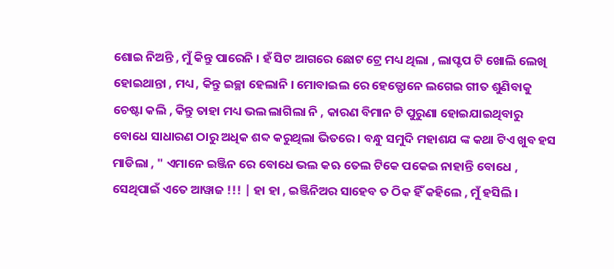ଶୋଇ ନିଅନ୍ତି , ମୁଁ କିନ୍ତୁ ପାରେନି । ହଁ ସିଟ ଆଗରେ ଛୋଟ ଟ୍ରେ ମଧ୍ୟ ଥିଲା , ଲାପ୍ଟପ ଟି ଖୋଲି ଲେଖି ହୋଇଥାନ୍ତା , ମଧ୍ୟ , କିନ୍ତୁ ଇଚ୍ଛା ହେଲାନି । ମୋବାଇଲ ରେ ହେଡ୍ଫୋନେ ଲଗେଇ ଗୀତ ଶୁଣିବାକୁ ଚେଷ୍ଟା କଲି , କିନ୍ତୁ ତାହା ମଧ୍ୟ ଭଲ ଲାଗିଲା ନି , କାରଣ ବିମାନ ଟି ପୁରୁଣା ହୋଇଯାଇଥିବାରୁ ବୋଧେ ସାଧାରଣ ଠାରୁ ଅଧିକ ଶବ୍ଦ କରୁଥିଲା ଭିତରେ । ବନ୍ଧୁ ସମୁଦି ମହାଶଯ ଙ୍କ କଥା ଟିଏ ଖୁବ ହସ ମାଡିଲା , " ଏମାନେ ଇଞ୍ଜିନ ରେ ବୋଧେ ଭଲ କଋ ତେଲ ଟିକେ ପକେଇ ନାହାନ୍ତି ବୋଧେ , ସେଥିପାଇଁ ଏତେ ଆୱାଜ !!! | ହା ହା , ଇଞ୍ଜିନିଅର ସାହେବ ତ ଠିକ ହିଁ କହିଲେ , ମୁଁ ହସିଲି ।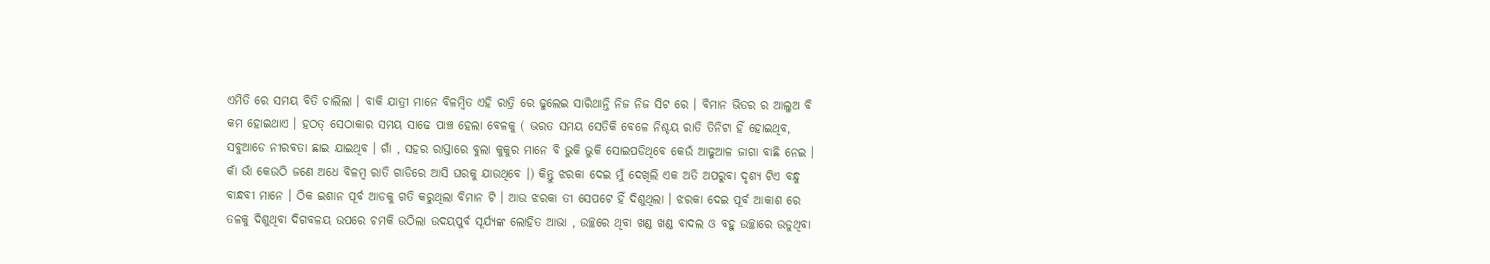ଏମିତି ରେ ସମୟ ବିତି ଚାଲିଲା । ବାକି ଯାତ୍ରୀ ମାନେ ବିଳମ୍ବିତ ଏହି ରାତ୍ରି ରେ ଢୁଲେଇ ସାରିଥାନ୍ତି ନିଜ ନିଜ ସିଟ ରେ । ବିମାନ ଭିତର ର ଆଲୁଅ ବି କମ ହୋଇଥାଏ । ହଠତ୍ ସେଠାକାର ସମୟ ସାଢେ ପାଞ୍ଚ ହେଲା ବେଳକୁ ( ଭରତ ସମୟ ସେତିକି ବେଳେ ନିଶ୍ଚୟ ରାତି ତିନିଟା ହିଁ ହୋଇଥିବ, ସବୁଆଡେ ନୀରବତା ଛାଇ ଯାଇଥିବ । ଗାଁ , ସହର ରାସ୍ତାରେ ବୁଲା କୁକୁର ମାନେ ବି ଭୁକି ଭୁକି ସୋଇପଡିଥିବେ କେଉଁ ଆଢୁଆଳ ଜାଗା ବାଛି ନେଇ । କାଁ ଭାଁ କେଉଠି ଜଣେ ଅଧେ ବିଳମ୍ବ ରାତି ଗାଡିରେ ଆସି ଘରକୁ ଯାଉଥିବେ ।) କିନ୍ତୁ ଝରକା ଦେଇ ମୁଁ ଦେଖିଲି ଏକ ଅତି ଅପରୁବା ଦୃଶ୍ୟ ଟିଏ ବନ୍ଧୁ ବାନ୍ଧବୀ ମାନେ । ଠିକ ଇଶାନ ପୂର୍ବ ଆଡକୁ ଗତି କରୁଥିଲା ବିମାନ ଟି । ଆଉ ଝରକା ତୀ ସେପଟେ ହିଁ ଦିଶୁଥିଲା । ଝରକା ଦେଇ ପୂର୍ବ ଆକାଶ ରେ ତଳକୁ ଦିଶୁଥିବା ଦିଗବଳୟ ଉପରେ ଚମକି ଉଠିଲା ଉଦୟପୁର୍ବ ସୂର୍ଯ୍ୟଙ୍କ ଲୋହିତ ଆଭା , ଉଚ୍ଛରେ ଥିବା ଖଣ୍ଡ ଖଣ୍ଡ ବାଦଲ ଓ ବହୁ ଉଚ୍ଛାରେ ଉଡୁଥିବା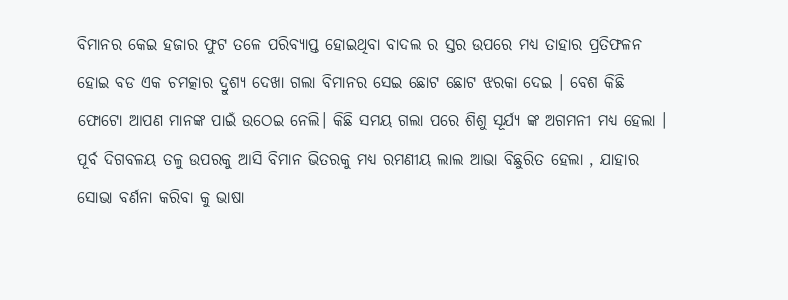ବିମାନର କେଇ ହଜାର ଫୁଟ ତଳେ ପରିବ୍ୟାପ୍ତ ହୋଇଥିବା ବାଦଲ ର ସ୍ତର ଉପରେ ମଧ୍ୟ ତାହାର ପ୍ରତିଫଳନ ହୋଇ ବଡ ଏକ ଚମତ୍କାର ଦ୍ରୁଶ୍ଯ ଦେଖା ଗଲା ବିମାନର ସେଇ ଛୋଟ ଛୋଟ ଝରକା ଦେଇ । ବେଶ କିଛି ଫୋଟୋ ଆପଣ ମାନଙ୍କ ପାଇଁ ଉଠେଇ ନେଲି। କିଛି ସମୟ ଗଲା ପରେ ଶିଶୁ ସୂର୍ଯ୍ୟ ଙ୍କ ଅଗମନୀ ମଧ୍ୟ ହେଲା । ପୂର୍ବ ଦିଗବଳୟ ତଳୁ ଉପରକୁ ଆସି ବିମାନ ଭିତରକୁ ମଧ୍ୟ ରମଣୀୟ ଲାଲ ଆଭା ବିଛୁରିତ ହେଲା , ଯାହାର ସୋଭା ବର୍ଣନା କରିବା କୁ ଭାଷା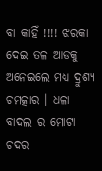ବା କାହିଁ !!!! ଝରକା ଦେଇ ତଳ ଆଡକୁ ଅନେଇଲେ ମଧ୍ୟ ଦ୍ରୁଶ୍ଯ ଚମତ୍କାର । ଧଳା ବାଦଲ ର ମୋଟା ଚଦର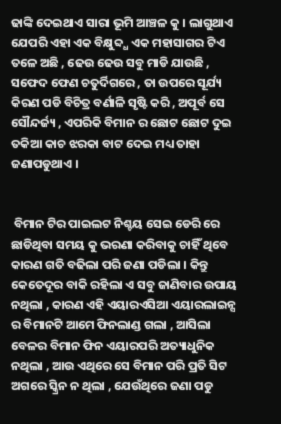ଢାଙ୍କି ଦେଇଥାଏ ସାରା ଭୂମି ଆଞ୍ଚଳ କୁ । ଲାଗୁଥାଏ ଯେପରି ଏହା ଏକ ବିକ୍ଷୁବ୍ଦ୍ଧ ଏକ ମହାସାଗର ଟିଏ ତଳେ ଅଛି , ଢେଉ ଢେଉ ସବୁ ମାଡି ଯାଉଛି , ସଫେଦ ଫେଣ ଚତୁର୍ଦିଗରେ , ତା ଉପରେ ସୂର୍ଯ୍ୟ କିରଣ ପଡି ବିଚିତ୍ର ବର୍ଣାଳି ସୃଷ୍ଟି କରି , ଅପୂର୍ବ ସେ ସୌନ୍ଦର୍ଜ୍ୟ , ଏପରିକି ବିମାନ ର ଛୋଟ ଛୋଟ ଦୁଇ ତକିଆ କାଚ ଝରକା ବାଟ ଦେଇ ମଧ୍ୟ ତାହା ଜଣାପଡୁଥାଏ ।


 ବିମାନ ଟିର ପାଇଲଟ ନିଶ୍ଚୟ ସେଇ ଡେରି ରେ ଛାଡିଥିବା ସମୟ କୁ ଭରଣା କରିବାକୁ ଚାହିଁ ଥିବେ କାରଣ ଗତି ବଢିଲା ପରି ଜଣା ପଡିଲା । କିନ୍ତୁ କେତେଦୂର ବାକି ରହିଲା ଏ ସବୁ ଜାଣିବାର ଉପାୟ ନଥିଲା , କାରଣ ଏହି ଏୟାରଏସିଆ ଏୟାରଲାଇନ୍ସ ର ବିମାନଟି ଆମେ ଫିନଲାଣ୍ଡ ଗଲା , ଆସିଲା ବେଳର ବିମାନ ଫିନ ଏୟାରପରି ଅତ୍ୟାଧୁନିକ ନଥିଲା , ଆଉ ଏଥିରେ ସେ ବିମାନ ପରି ପ୍ରତି ସିଟ ଅଗରେ ସ୍କ୍ରିନ ନ ଥିଲା , ଯେଉଁଥିରେ ଜଣା ପଡୁ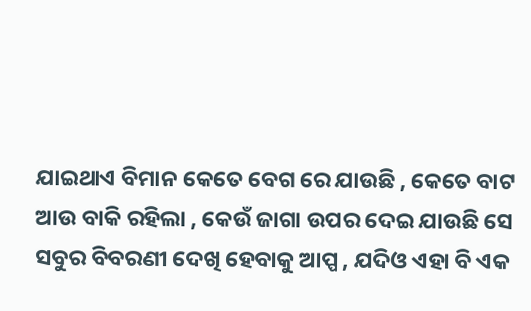ଯାଇଥାଏ ବିମାନ କେତେ ବେଗ ରେ ଯାଉଛି , କେତେ ବାଟ ଆଉ ବାକି ରହିଲା , କେଉଁ ଜାଗା ଉପର ଦେଇ ଯାଉଛି ସେ ସବୁର ବିବରଣୀ ଦେଖି ହେବାକୁ ଆପ୍ପ , ଯଦିଓ ଏହା ବି ଏକ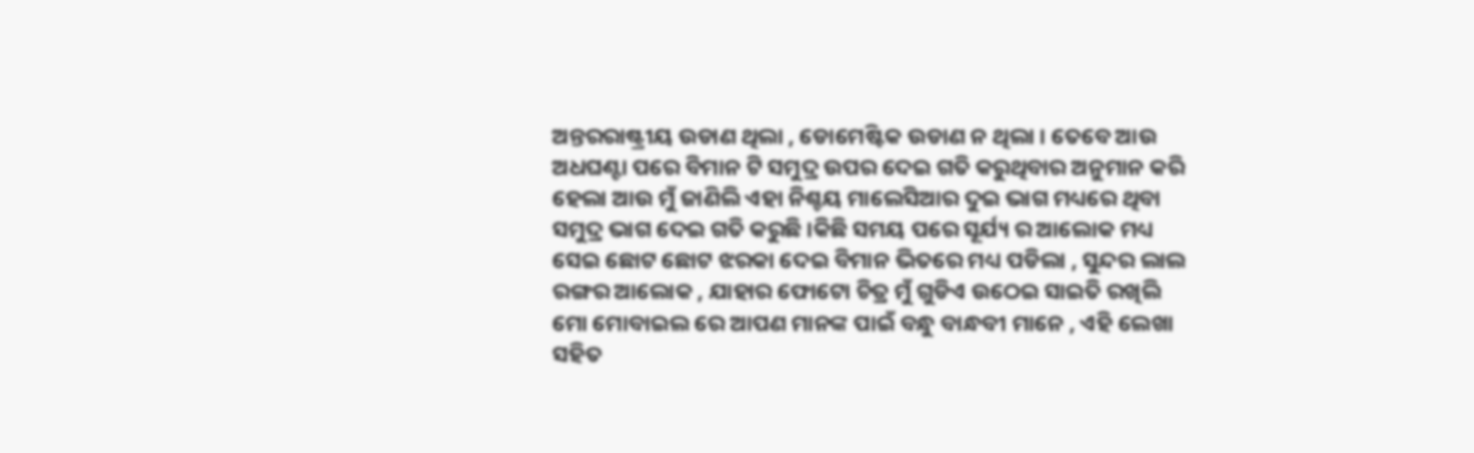ଅନ୍ତରରାଷ୍ଟ୍ରୀୟ ଉଡାଣ ଥିଲା , ଡୋମେଷ୍ଟିକ ଉଡାଣ ନ ଥିଲା । ତେବେ ଆଉ ଅଧଘଣ୍ଟା ପରେ ବିମାନ ଟି ସମୁଦ୍ର ଉପର ଦେଇ ଗତି କରୁଥିବାର ଅନୁମାନ କରି ହେଲା ଆଉ ମୁଁ ଜାଣିଲି ଏହା ନିଶ୍ଚୟ ମାଲେସିଆର ଦୁଇ ଭାଗ ମଧ୍ୟରେ ଥିବା ସମୁଦ୍ର ଭାଗ ଦେଇ ଗତି କରୁଛି ।କିଛି ସମୟ ପରେ ସୂର୍ଯ୍ୟ ର ଆଲୋକ ମଧ୍ୟ ସେଇ ଛୋଟ ଛୋଟ ଝରକା ଦେଇ ବିମାନ ଭିତରେ ମଧ୍ୟ ପଡିଲା , ସୁନ୍ଦର ଲାଲ ରଙ୍ଗର ଆଲୋକ , ଯାହାର ଫୋଟୋ ଚିତ୍ର ମୁଁ ଗୁଡିଏ ଉଠେଇ ସାଇତି ରଖିଲି ମୋ ମୋବାଇଲ ରେ ଆପଣ ମାନଙ୍କ ପାଇଁ ବନ୍ଧୁ ବାନ୍ଧବୀ ମାନେ , ଏହି ଲେଖା ସହିତ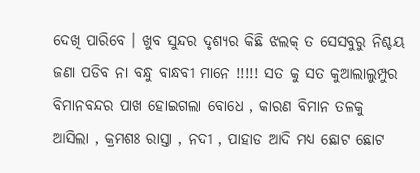ଦେଖି ପାରିବେ । ଖୁବ ସୁନ୍ଦର ଦୃଶ୍ୟର କିଛି ଝଲକ୍ ତ ସେସବୁରୁ ନିଶ୍ଚୟ ଜଣା ପଡିବ ନା ବନ୍ଧୁ ବାନ୍ଧବୀ ମାନେ !!!!! ସତ କୁ ସତ କୁଆଲାଲୁମ୍ପୁର ବିମାନବନ୍ଦର ପାଖ ହୋଇଗଲା ବୋଧେ , କାରଣ ବିମାନ ତଳକୁ ଆସିଲା , କ୍ରମଶଃ ରାସ୍ତା , ନଦୀ , ପାହାଡ ଆଦି ମଧ୍ୟ ଛୋଟ ଛୋଟ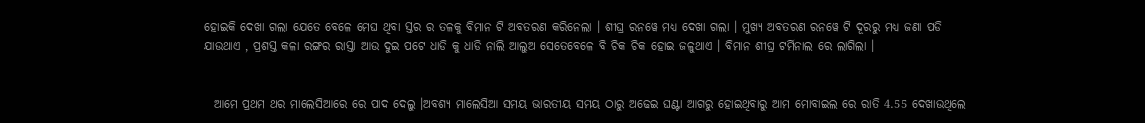ହୋଇକି ଦେଖା ଗଲା ଯେତେ ବେଳେ ମେଘ ଥିବା ସ୍ତର ର ତଳକୁ ବିମାନ ଟି ଅବତରଣ କରିନେଲା । ଶୀଘ୍ର ରନୱେ ମଧ୍ୟ ଦେଖା ଗଲା । ମୁଖ୍ୟ ଅବତରଣ ରନୱେ ଟି ଦୂରରୁ ମଧ୍ୟ ଜଣା ପଡି ଯାଉଥାଏ , ପ୍ରଶସ୍ତ କଳା ରଙ୍ଗର ରାସ୍ତା ଆଉ ଦୁଇ ପଟେ ଧାଡି କୁ ଧାଡି ନାଲି ଆଲୁଅ ସେତେବେଳେ ବି ଚିକ ଚିକ ହୋଇ ଜଳୁଥାଏ । ବିମାନ ଶୀଘ୍ର ଟର୍ମିନାଲ ରେ ଲାଗିଲା ।


  ଆମେ ପ୍ରଥମ ଥର ମାଲେସିଆରେ ରେ ପାଦ ଦେଲୁ ।ଅବଶ୍ୟ ମାଲେସିଆ ସମୟ ଭାରତୀୟ ସମୟ ଠାରୁ ଅଢେଇ ଘଣ୍ଟା ଆଗରୁ ହୋଇଥିବାରୁ ଆମ ମୋବାଇଲ ରେ ରାତି 4.55 ଦେଖାଉଥିଲେ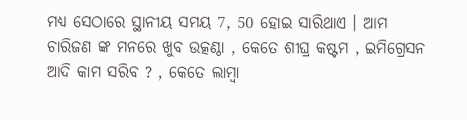ମଧ୍ୟ ସେଠାରେ ସ୍ଥାନୀୟ ସମୟ 7, 50 ହୋଇ ସାରିଥାଏ । ଆମ ଚାରିଜଣ ଙ୍କ ମନରେ ଖୁବ ଉତ୍କଣ୍ଠା , କେତେ ଶୀଘ୍ର କଷ୍ଟମ , ଇମିଗ୍ରେସନ ଆଦି କାମ ସରିବ ? , କେତେ ଲାମ୍ବା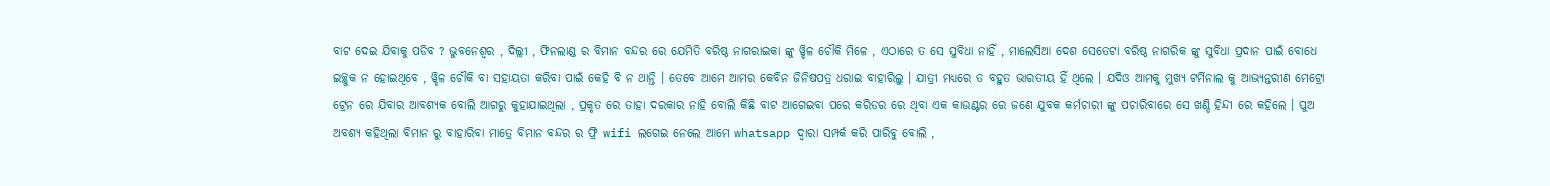ବାଟ ଦେଇ ଯିବାକୁ ପଡିବ ? ଭୁବନେଶ୍ବର , ଦିଲ୍ଲୀ , ଫିନଲାଣ୍ଡ ର ବିମାନ ବନ୍ଦର ରେ ଯେମିତି ବରିଷ୍ଠ ନାଗରାଇକା ଙ୍କୁ ୱ୍ହିଳ ଚୌକି ମିଳେ , ଏଠାରେ ତ ସେ ସୁବିଧା ନାହିଁ , ମାଲେସିଆ ଦେଶ ସେତେଟା ବରିଷ୍ଠ ନାଗରିକ ଙ୍କୁ ସୁବିଧା ପ୍ରଦାନ ପାଇଁ ବୋଧେ ଇଚ୍ଛୁକ ନ ହୋଇଥିବେ , ୱ୍ହିଳ ଚୌକି ବା ସହାୟତା କରିବା ପାଇଁ କେହି ବି ନ ଥାନ୍ତି । ତେବେ ଆମେ ଆମର କେବିନ ଜିନିଷପତ୍ର ଧରାଇ ବାହାରିଲୁ । ଯାତ୍ରୀ ମଧ୍ୟରେ ତ ବହୁତ ଭାରତୀୟ ହିଁ ଥିଲେ । ଯଦିଓ ଆମକୁ ମୁଖ୍ୟ ଟର୍ମିନାଲ କୁ ଆଭ୍ଯନ୍ତରୀଣ ମେଟ୍ରୋ ଟ୍ରେନ ରେ ଯିବାର ଆବଶ୍ୟକ ବୋଲି ଆଗରୁ କୁହାଯାଇଥିଲା , ପ୍ରକୃତ ରେ ତାହା ଦରକାର ନାହି ବୋଲି କିଛି ବାଟ ଆଗେଇବା ପରେ କରିଡର ରେ ଥିବା ଏକ କାଉଣ୍ଟର ରେ ଜଣେ ଯୁବକ କର୍ମଚାରୀ ଙ୍କୁ ପଚାରିବାରେ ସେ ଖଣ୍ଡି ହିନ୍ଦୀ ରେ କହିଲେ । ପୁଅ ଅବଶ୍ୟ କହିଥିଲା ବିମାନ ରୁ ବାହାରିବା ମାତ୍ରେ ବିମାନ ବନ୍ଦର ର ଫ୍ରି wifi ଲଗେଇ ନେଲେ ଆମେ whatsapp ଦ୍ଵାରା ସମ୍ପର୍କ କରି ପାରିବୁ ବୋଲି ,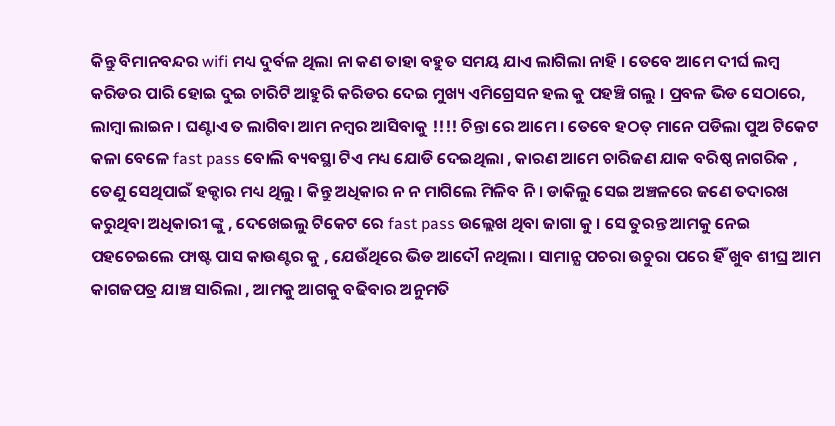କିନ୍ତୁ ବିମାନବନ୍ଦର wifi ମଧ୍ୟ ଦୁର୍ବଳ ଥିଲା ନା କଣ ତାହା ବହୁତ ସମୟ ଯାଏ ଲାଗିଲା ନାହି । ତେବେ ଆମେ ଦୀର୍ଘ ଲମ୍ବ କରିଡର ପାରି ହୋଇ ଦୁଇ ଚାରିଟି ଆହୁରି କରିଡର ଦେଇ ମୁଖ୍ୟ ଏମିଗ୍ରେସନ ହଲ କୁ ପହଞ୍ଚି ଗଲୁ । ପ୍ରବଳ ଭିଡ ସେଠାରେ, ଲାମ୍ବା ଲାଇନ । ଘଣ୍ଟାଏ ତ ଲାଗିବା ଆମ ନମ୍ବର ଆସିବାକୁ !!!! ଚିନ୍ତା ରେ ଆମେ । ତେବେ ହଠତ୍ ମାନେ ପଡିଲା ପୁଅ ଟିକେଟ କଳା ବେଳେ fast pass ବୋଲି ବ୍ୟବସ୍ଥା ଟିଏ ମଧ୍ୟ ଯୋଡି ଦେଇଥିଲା , କାରଣ ଆମେ ଚାରିଜଣ ଯାକ ବରିଷ୍ଠ ନାଗରିକ , ତେଣୁ ସେଥିପାଇଁ ହକ୍ଦାର ମଧ୍ୟ ଥିଲୁ । କିନ୍ତୁ ଅଧିକାର ନ ନ ମାଗିଲେ ମିଳିବ ନି । ଡାକିଲୁ ସେଇ ଅଞ୍ଚଳରେ ଜଣେ ତଦାରଖ କରୁଥିବା ଅଧିକାରୀ ଙ୍କୁ , ଦେଖେଇଲୁ ଟିକେଟ ରେ fast pass ଉଲ୍ଲେଖ ଥିବା ଜାଗା କୁ । ସେ ତୁରନ୍ତ ଆମକୁ ନେଇ ପହଚେଇଲେ ଫାଷ୍ଟ ପାସ କାଉଣ୍ଟର କୁ , ଯେଉଁଥିରେ ଭିଡ ଆଦୌ ନଥିଲା । ସାମାନ୍ଯ ପଚରା ଉଚୁରା ପରେ ହିଁ ଖୁବ ଶୀଘ୍ର ଆମ କାଗଜପତ୍ର ଯାଞ୍ଚ ସାରିଲା , ଆମକୁ ଆଗକୁ ବଢିବାର ଅନୁମତି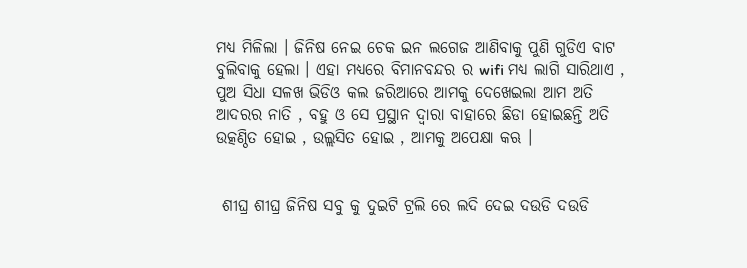ମଧ୍ୟ ମିଳିଲା । ଜିନିଷ ନେଇ ଚେକ ଇନ ଲଗେଜ ଆଣିବାକୁ ପୁଣି ଗୁଡିଏ ବାଟ ବୁଲିବାକୁ ହେଲା । ଏହା ମଧ୍ୟରେ ବିମାନବନ୍ଦର ର wifi ମଧ୍ୟ ଲାଗି ସାରିଥାଏ , ପୁଅ ସିଧା ସଳଖ ଭିଡିଓ କଲ ଜରିଆରେ ଆମକୁ ଦେଖେଇଲା ଆମ ଅତି ଆଦରର ନାତି , ବହୁ ଓ ସେ ପ୍ରସ୍ଥାନ ଦ୍ଵାରା ବାହାରେ ଛିଡା ହୋଇଛନ୍ତି ଅତି ଉତ୍କଣ୍ଠିତ ହୋଇ , ଉଲ୍ଲସିତ ହୋଇ , ଆମକୁ ଅପେକ୍ଷା କଋ ।


 ଶୀଘ୍ର ଶୀଘ୍ର ଜିନିଷ ସବୁ କୁ ଦୁଇଟି ଟ୍ରଲି ରେ ଲଦି ଦେଇ ଦଉଡି ଦଉଡି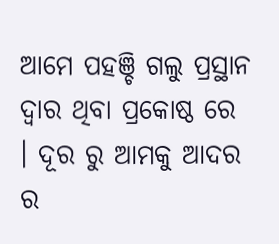ଆମେ ପହଞ୍ଚି ଗଲୁ ପ୍ରସ୍ଥାନ ଦ୍ଵାର ଥିବା ପ୍ରକୋଷ୍ଠ ରେ । ଦୂର ରୁ ଆମକୁ ଆଦର ର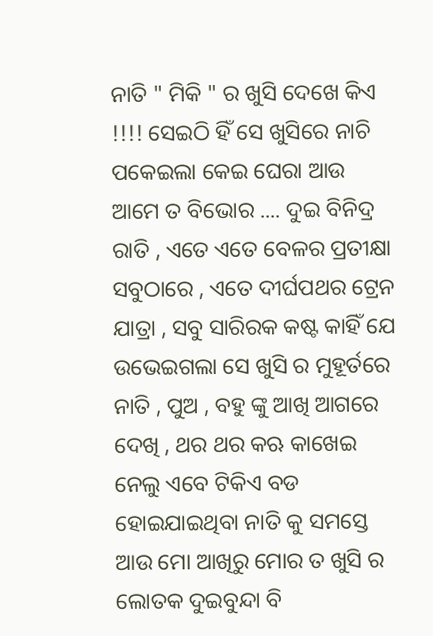ନାତି " ମିକି " ର ଖୁସି ଦେଖେ କିଏ !!!! ସେଇଠି ହିଁ ସେ ଖୁସିରେ ନାଚି ପକେଇଲା କେଇ ଘେରା ଆଉ ଆମେ ତ ବିଭୋର .... ଦୁଇ ବିନିଦ୍ର ରାତି , ଏତେ ଏତେ ବେଳର ପ୍ରତୀକ୍ଷା ସବୁଠାରେ , ଏତେ ଦୀର୍ଘପଥର ଟ୍ରେନ ଯାତ୍ରା , ସବୁ ସାରିରକ କଷ୍ଟ କାହିଁ ଯେ ଉଭେଇଗଲା ସେ ଖୁସି ର ମୁହୂର୍ତରେ ନାତି , ପୁଅ , ବହୁ ଙ୍କୁ ଆଖି ଆଗରେ ଦେଖି , ଥର ଥର କଋ କାଖେଇ ନେଲୁ ଏବେ ଟିକିଏ ବଡ ହୋଇଯାଇଥିବା ନାତି କୁ ସମସ୍ତେ ଆଉ ମୋ ଆଖିରୁ ମୋର ତ ଖୁସି ର ଲୋତକ ଦୁଇବୁନ୍ଦା ବି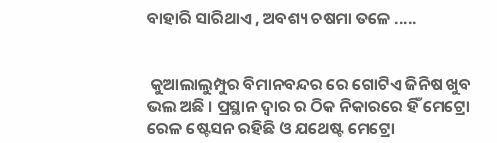ବାହାରି ସାରିଥାଏ , ଅବଶ୍ୟ ଚଷମା ତଳେ .....


 କୁଆଲାଲୁମ୍ପୁର ବିମାନବନ୍ଦର ରେ ଗୋଟିଏ ଜିନିଷ ଖୁବ ଭଲ ଅଛି । ପ୍ରସ୍ଥାନ ଦ୍ଵାର ର ଠିକ ନିକାରରେ ହିଁ ମେଟ୍ରୋ ରେଳ ଷ୍ଟେସନ ରହିଛି ଓ ଯଥେଷ୍ଟ ମେଟ୍ରୋ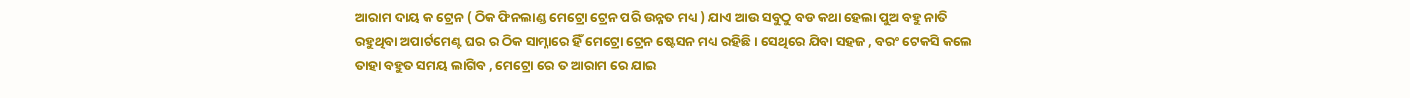ଆରାମ ଦାୟ କ ଟ୍ରେନ ( ଠିକ ଫିନଲାଣ୍ଡ ମେଟ୍ରୋ ଟ୍ରେନ ପରି ଉନ୍ନତ ମଧ୍ୟ ) ଯାଏ ଆଉ ସବୁଠୁ ବଡ କଥା ହେଲା ପୁଅ ବହୁ ନାତି ରହୁଥିବା ଅପାର୍ଟମେଣ୍ଟ ଘର ର ଠିକ ସାମ୍ନାରେ ହିଁ ମେଟ୍ରୋ ଟ୍ରେନ ଷ୍ଟେସନ ମଧ୍ୟ ରହିଛି । ସେଥିରେ ଯିବା ସହଜ , ବରଂ ଟେକସି କଲେ ତାହା ବହୁତ ସମୟ ଲାଗିବ , ମେଟ୍ରୋ ରେ ତ ଆରାମ ରେ ଯାଇ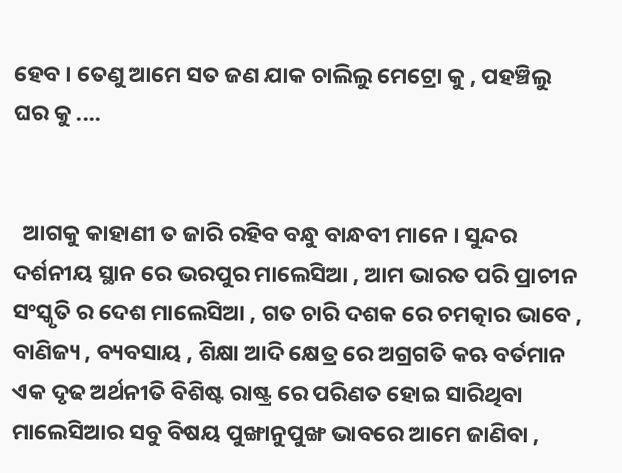ହେବ । ତେଣୁ ଆମେ ସତ ଜଣ ଯାକ ଚାଲିଲୁ ମେଟ୍ରୋ କୁ , ପହଞ୍ଚିଲୁ ଘର କୁ ....


  ଆଗକୁ କାହାଣୀ ତ ଜାରି ରହିବ ବନ୍ଧୁ ବାନ୍ଧବୀ ମାନେ । ସୁନ୍ଦର ଦର୍ଶନୀୟ ସ୍ଥାନ ରେ ଭରପୁର ମାଲେସିଆ , ଆମ ଭାରତ ପରି ପ୍ରାଚୀନ ସଂସ୍କୃତି ର ଦେଶ ମାଲେସିଆ , ଗତ ଚାରି ଦଶକ ରେ ଚମତ୍କାର ଭାବେ , ବାଣିଜ୍ୟ , ବ୍ୟବସାୟ , ଶିକ୍ଷା ଆଦି କ୍ଷେତ୍ର ରେ ଅଗ୍ରଗତି କଋ ବର୍ତମାନ ଏକ ଦୃଢ ଅର୍ଥନୀତି ବିଶିଷ୍ଟ ରାଷ୍ଟ୍ର ରେ ପରିଣତ ହୋଇ ସାରିଥିବା ମାଲେସିଆର ସବୁ ବିଷୟ ପୁଙ୍ଖାନୁପୁଙ୍ଖ ଭାବରେ ଆମେ ଜାଣିବା ,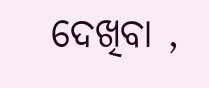ଦେଖିବା ,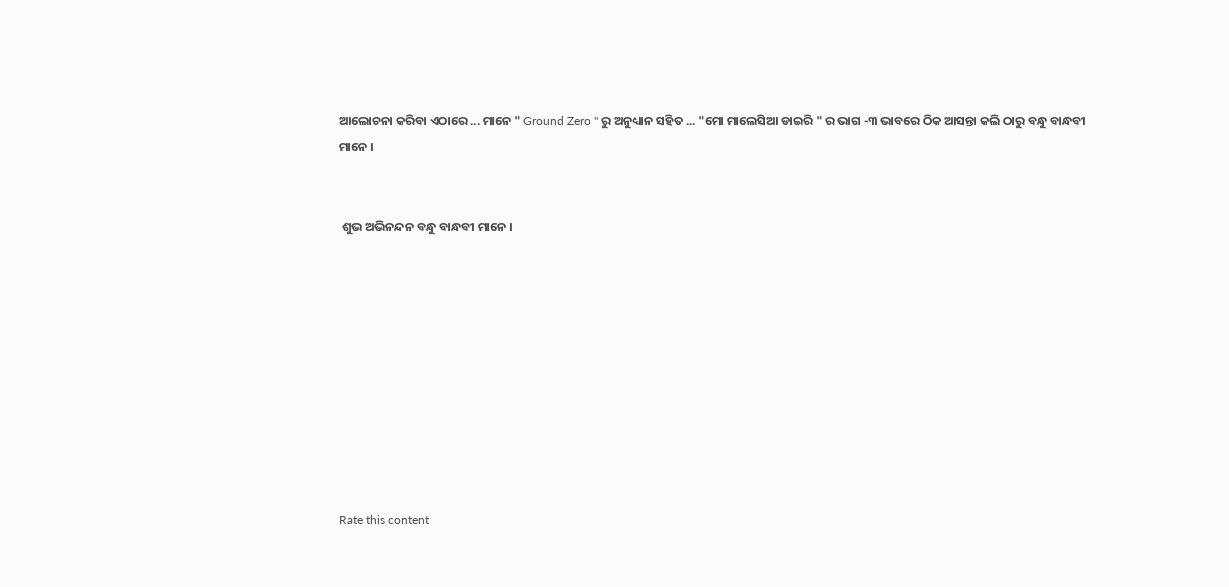ଆଲୋଚନା କରିବା ଏଠାରେ ... ମାନେ " Ground Zero " ରୁ ଅନୁଧ୍ୟାନ ସହିତ ... "ମୋ ମାଲେସିଆ ଡାଇରି " ର ଭାଗ -୩ ଭାବରେ ଠିକ ଆସନ୍ତା କଲି ଠାରୁ ବନ୍ଧୁ ବାନ୍ଧବୀ ମାନେ ।


 ଶୁଭ ଅଭିନନ୍ଦନ ବନ୍ଧୁ ବାନ୍ଧବୀ ମାନେ ।










Rate this content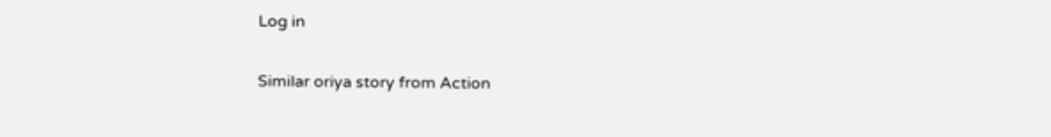Log in

Similar oriya story from Action